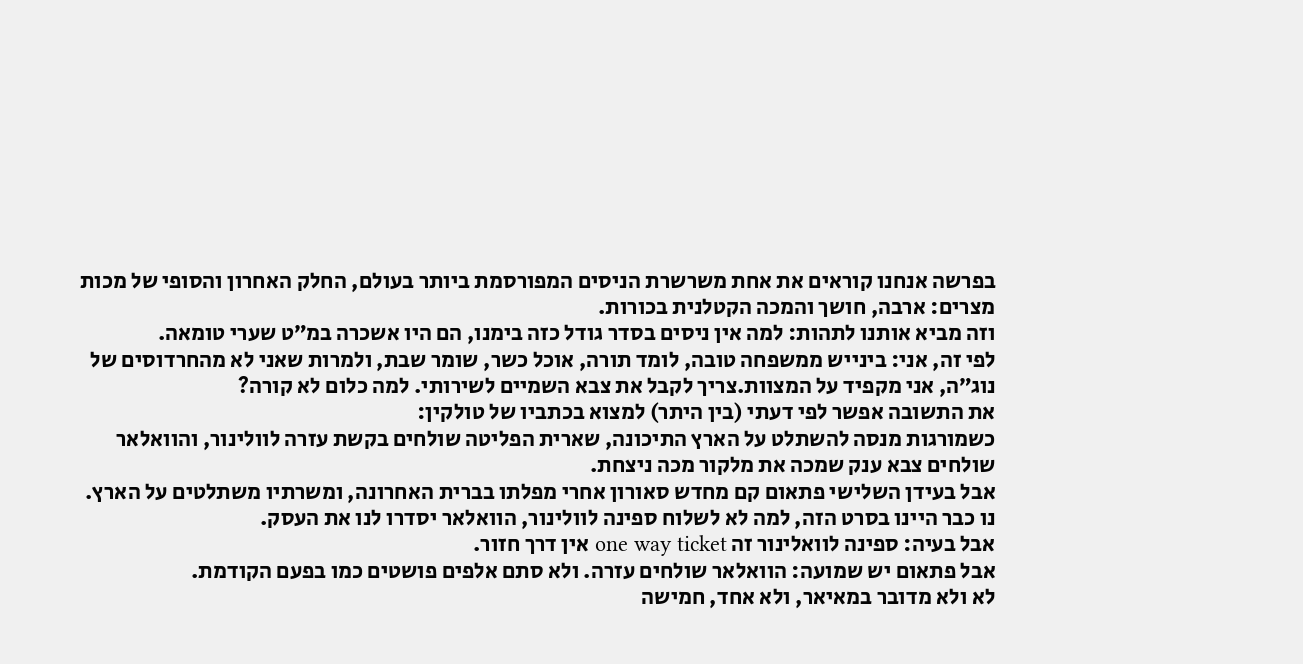בפרשה אנחנו קוראים את אחת משרשרת הניסים המפורסמת ביותר בעולם, החלק האחרון והסופי של מכות מצרים: ארבה, חושך והמכה הקטלנית בכורות.
וזה מביא אותנו לתהות: למה אין ניסים בסדר גודל כזה בימנו, הם היו אשכרה במ״ט שערי טומאה.
לפי זה, אני: בינייש ממשפחה טובה, לומד תורה, אוכל כשר, שומר שבת, ולמרות שאני לא מהחרדוסים של נוג״ה, אני מקפיד על המצוות.צריך לקבל את צבא השמיים לשירותי. למה כלום לא קורה?
את התשובה אפשר לפי דעתי (בין היתר) למצוא בכתביו של טולקין:
כשמורגות מנסה להשתלט על הארץ התיכונה, שארית הפליטה שולחים בקשת עזרה לוולינור, והוואלאר שולחים צבא ענק שמכה את מלקור מכה ניצחת.
אבל בעידן השלישי פתאום קם מחדש סאורון אחרי מפלתו בברית האחרונה, ומשרתיו משתלטים על הארץ. נו כבר היינו בסרט הזה, למה לא לשלוח ספינה לוולינור, הוואלאר יסדרו לנו את העסק.
אבל בעיה: ספינה לוואלינור זה one way ticket אין דרך חזור.
אבל פתאום יש שמועה: הוואלאר שולחים עזרה. ולא סתם אלפים פושטים כמו בפעם הקודמת.
לא ולא מדובר במאיאר, ולא אחד, חמישה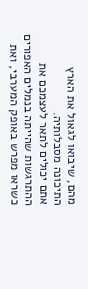מהם, שיבואו לגאול את הארץ התיכונה מסבלותיה.
אתם יכולים לתאר לעצמכם את ההתרגשות שהייתה בנמלים האפורים כשראו מפרש באופק המערבי, ואת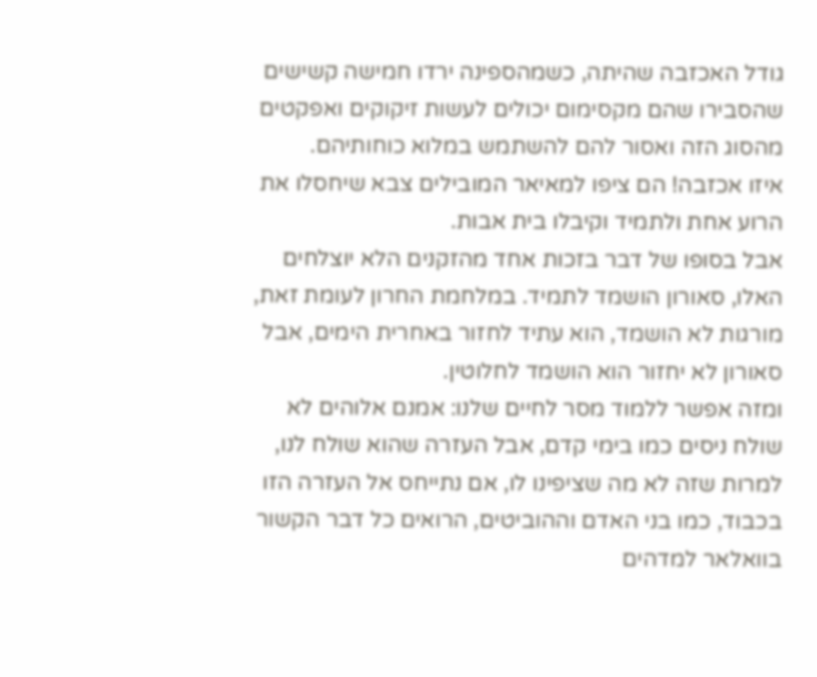גודל האכזבה שהיתה, כשמהספינה ירדו חמישה קשישים שהסבירו שהם מקסימום יכולים לעשות זיקוקים ואפקטים מהסוג הזה ואסור להם להשתמש במלוא כוחותיהם.
איזו אכזבה! הם ציפו למאיאר המובילים צבא שיחסלו את הרוע אחת ולתמיד וקיבלו בית אבות.
אבל בסופו של דבר בזכות אחד מהזקנים הלא יוצלחים האלו, סאורון הושמד לתמיד. במלחמת החרון לעומת זאת, מורגות לא הושמד, הוא עתיד לחזור באחרית הימים, אבל סאורון לא יחזור הוא הושמד לחלוטין.
ומזה אפשר ללמוד מסר לחיים שלנו: אמנם אלוהים לא שולח ניסים כמו בימי קדם, אבל העזרה שהוא שולח לנו, למרות שזה לא מה שציפינו לו, אם נתייחס אל העזרה הזו בכבוד, כמו בני האדם וההוביטים, הרואים כל דבר הקשור בוואלאר למדהים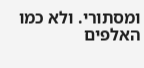ומסתורי. ולא כמו האלפים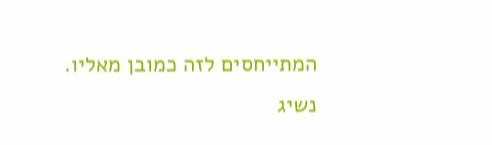המתייחסים לזה כמובן מאליו. נשיג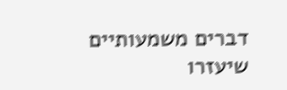דברים משמעותיים שיעזרו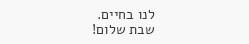לנו בחיים.
שבת שלום!